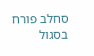סחלב פורח בסגול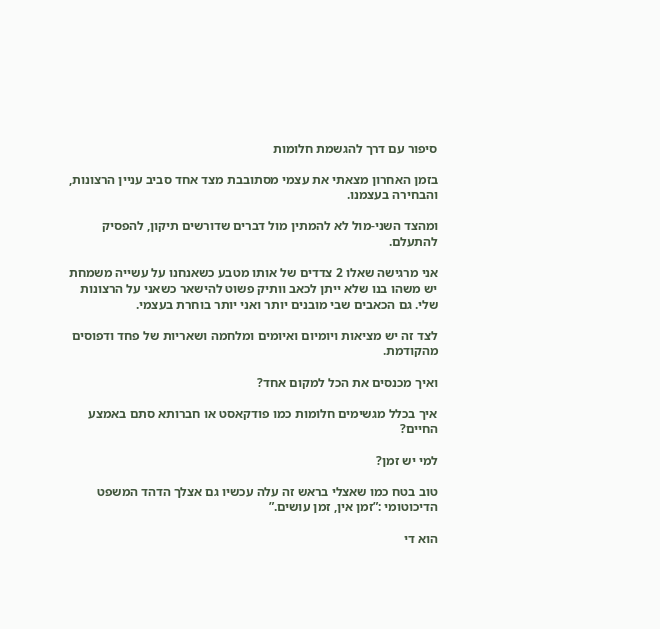סיפור עם דרך להגשמת חלומות

בזמן האחרון מצאתי את עצמי מסתובבת מצד אחד סביב עניין הרצונות, והבחירה בעצמנו.

ומהצד השני-מול לא להמתין מול דברים שדורשים תיקון, להפסיק להתעלם.

אני מרגישה שאלו 2 צדדים של אותו מטבע כשאנחנו על עשייה משמחת יש משהו בנו שלא ייתן לכאב וותיק פשוט להישאר כשאני על הרצונות שלי. גם הכאבים שבי מובנים יותר ואני יותר בוחרת בעצמי.

לצד זה יש מציאות ויומיום ואיומים ומלחמה ושאריות של פחד ודפוסים מהקודמת.

ואיך מכנסים את הכל למקום אחד?

איך בכלל מגשימים חלומות כמו פודקאסט או חברותא סתם באמצע החיים?

למי יש זמן?

טוב בטח כמו שאצלי בראש זה עלה עכשיו גם אצלך הדהד המשפט הדיכוטומי :”זמן אין, זמן עושים.”

הוא די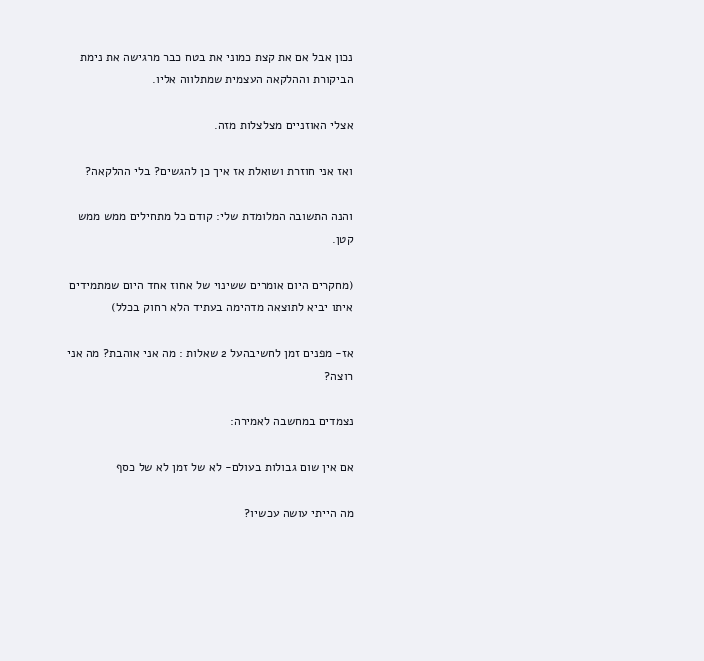נכון אבל אם את קצת כמוני את בטח כבר מרגישה את נימת הביקורת וההלקאה העצמית שמתלווה אליו.

אצלי האוזניים מצלצלות מזה.

ואז אני חוזרת ושואלת אז איך כן להגשים? בלי ההלקאה?

והנה התשובה המלומדת שלי: קודם כל מתחילים ממש ממש קטן.

(מחקרים היום אומרים ששינוי של אחוז אחד היום שמתמידים איתו יביא לתוצאה מדהימה בעתיד הלא רחוק בכלל)

אז- מפנים זמן לחשיבהעל 2 שאלות : מה אני אוהבת? מה אני רוצה?

נצמדים במחשבה לאמירה:

אם אין שום גבולות בעולם- לא של זמן לא של כסף

מה הייתי עושה עכשיו?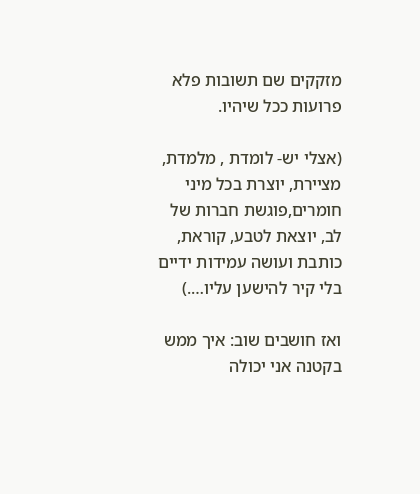מזקקים שם תשובות פלא פרועות ככל שיהיו.

(אצלי יש- לומדת , מלמדת, מציירת, יוצרת בכל מיני חומרים,פוגשת חברות של לב, יוצאת לטבע, קוראת, כותבת ועושה עמידות ידיים בלי קיר להישען עליו….)

ואז חושבים שוב: איך ממש בקטנה אני יכולה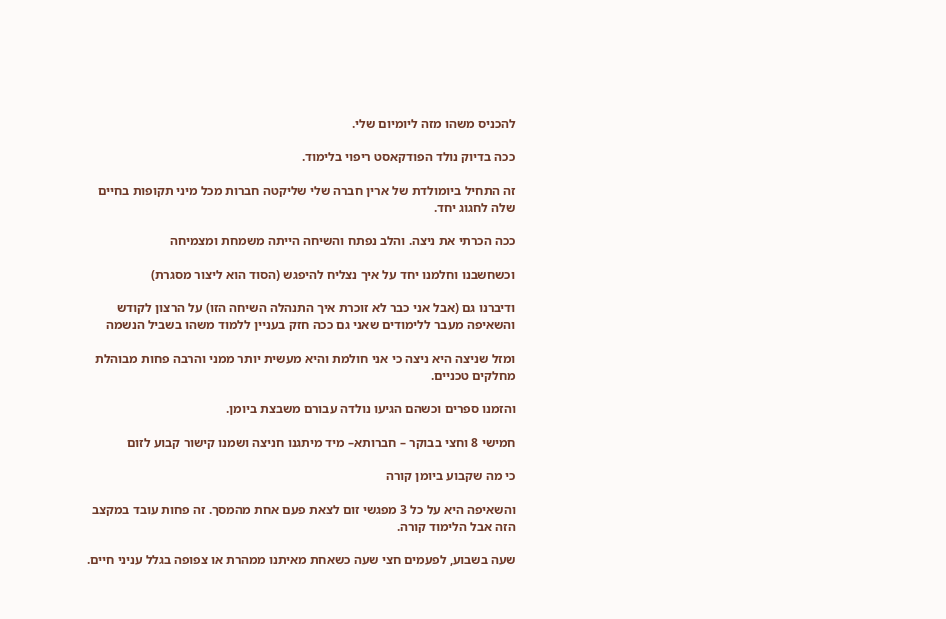להכניס משהו מזה ליומיום שלי.

ככה בדיוק נולד הפודקאסט ריפוי בלימוד.

זה התחיל ביומולדת של ארין חברה שלי שליקטה חברות מכל מיני תקופות בחיים שלה לחגוג יחד.

ככה הכרתי את ניצה. והלב נפתח והשיחה הייתה משמחת ומצמיחה

וכשחשבנו וחלמנו יחד על איך נצליח להיפגש (הסוד הוא ליצור מסגרת)

ודיברנו גם (אבל אני כבר לא זוכרת איך התנהלה השיחה הזו) על הרצון לקודש והשאיפה מעבר ללימודים שאני גם ככה חזק בעניין ללמוד משהו בשביל הנשמה

ומזל שניצה היא ניצה כי אני חולמת והיא מעשית יותר ממני והרבה פחות מבוהלת מחלקים טכניים.

והזמנו ספרים וכשהם הגיעו נולדה עבורם משבצת ביומן.

חמישי 8 וחצי בבוקר – חברותא– מיד מיתגנו חניצה ושמנו קישור קבוע לזום

כי מה שקבוע ביומן קורה

והשאיפה היא על כל 3 מפגשי זום לצאת פעם אחת מהמסך. זה פחות עובד במקצב הזה אבל הלימוד קורה.

שעה בשבוע, לפעמים חצי שעה כשאחת מאיתנו ממהרת או צפופה בגלל עניני חיים.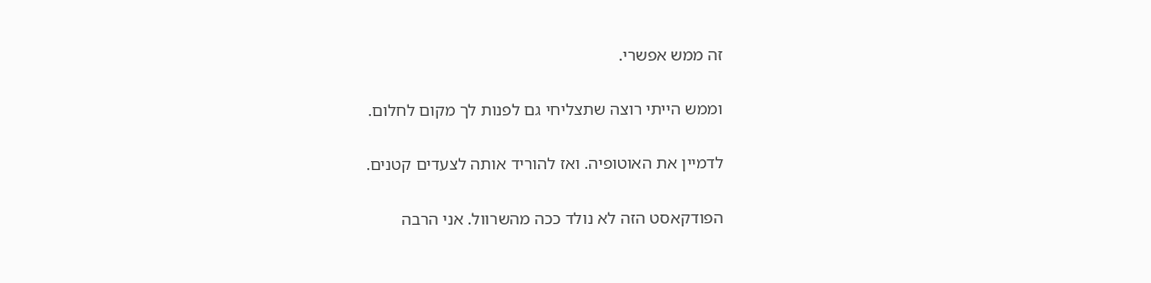זה ממש אפשרי.

וממש הייתי רוצה שתצליחי גם לפנות לך מקום לחלום.

לדמיין את האוטופיה. ואז להוריד אותה לצעדים קטנים.

הפודקאסט הזה לא נולד ככה מהשרוול. אני הרבה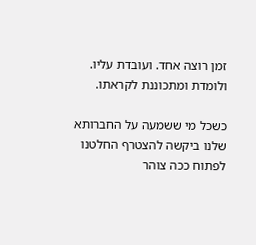זמן רוצה אחד. ועובדת עליו. ולומדת ומתכוננת לקראתו.

כשכל מי ששמעה על החברותא שלנו ביקשה להצטרף החלטנו לפתוח ככה צוהר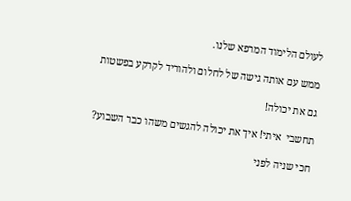לעולם הלימוד המרפא שלנו.

ממש עם אותה גישה של לחלום ולהוריד לקרקע בפשטות

גם את יכולה!

תחשבי  איתי! איך את יכולה להגשים משהו כבר השבוע?

חכי שניה לפני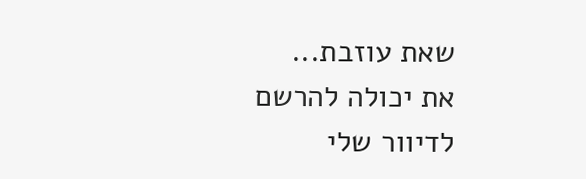שאת עוזבת...
את יכולה להרשם לדיוור שלי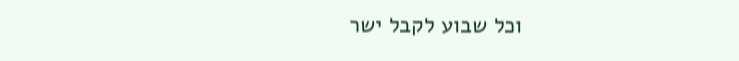וכל שבוע לקבל ישר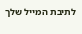לתיבת המייל שלך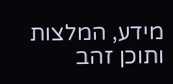מידע, המלצות ותוכן זהב